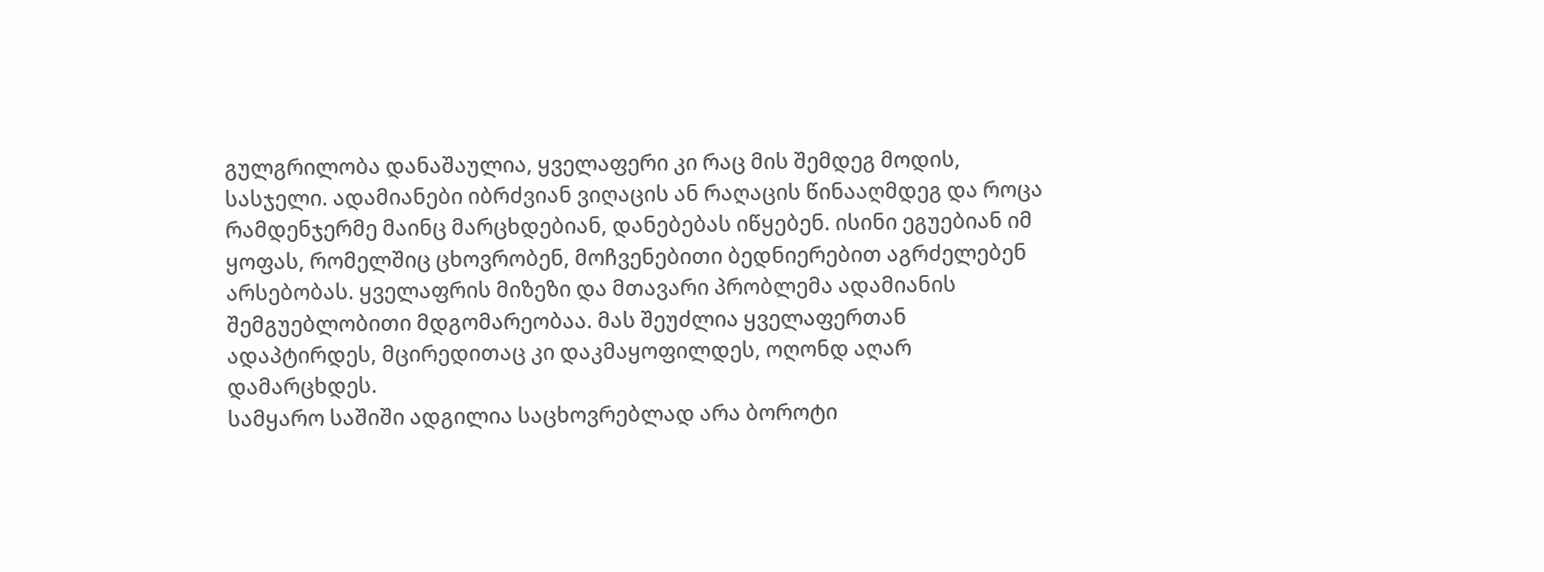გულგრილობა დანაშაულია, ყველაფერი კი რაც მის შემდეგ მოდის, სასჯელი. ადამიანები იბრძვიან ვიღაცის ან რაღაცის წინააღმდეგ და როცა რამდენჯერმე მაინც მარცხდებიან, დანებებას იწყებენ. ისინი ეგუებიან იმ ყოფას, რომელშიც ცხოვრობენ, მოჩვენებითი ბედნიერებით აგრძელებენ არსებობას. ყველაფრის მიზეზი და მთავარი პრობლემა ადამიანის შემგუებლობითი მდგომარეობაა. მას შეუძლია ყველაფერთან ადაპტირდეს, მცირედითაც კი დაკმაყოფილდეს, ოღონდ აღარ დამარცხდეს.
სამყარო საშიში ადგილია საცხოვრებლად არა ბოროტი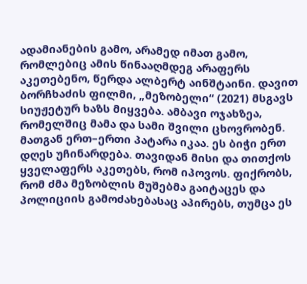ადამიანების გამო, არამედ იმათ გამო, რომლებიც ამის წინააღმდეგ არაფერს აკეთებენო, წერდა ალბერტ აინშტაინი. დავით ბორჩხაძის ფილმი, „მეზობელი“ (2021) მსგავს სიუჟეტურ ხაზს მიყვება. ამბავი ოჯახზეა, რომელშიც მამა და სამი შვილი ცხოვრობენ. მათგან ერთ–ერთი პატარა იკაა. ეს ბიჭი ერთ დღეს უჩინარდება. თავიდან მისი და თითქოს ყველაფერს აკეთებს, რომ იპოვოს. ფიქრობს, რომ ძმა მეზობლის მუშებმა გაიტაცეს და პოლიციის გამოძახებასაც აპირებს, თუმცა ეს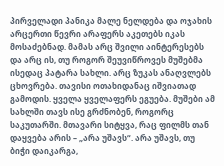პირველადი პანიკა მალე ნელდება და ოჯახის არცერთი წევრი არაფერს აკეთებს იკას მოსაძებნად. მამას არც შვილი აინტერესებს და არც ის, თუ როგორ შეუვიწროვეს მუშებმა ისედაც პატარა სახლი. არც ზუკას ანაღვლებს ცხოვრება. თავისი ოთახიდანაც იშვიათად გამოდის. ყველა ყველაფერს ეგუება. მუშები ამ სახლში თავს ისე გრძნობენ, როგორც საკუთარში. მთავარი სიტყვა, რაც ფილმს თან დაყვება არის – „არა უშავს“. არა უშავს, თუ ბიჭი დაიკარგა,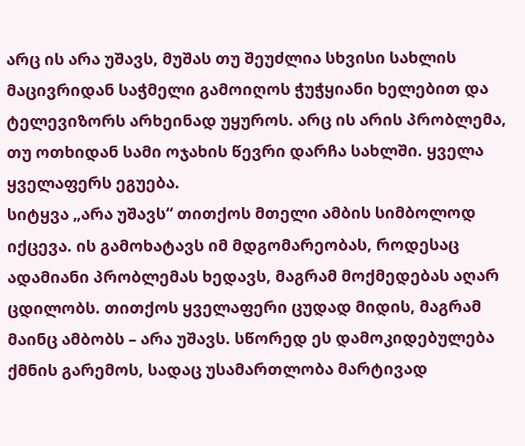არც ის არა უშავს, მუშას თუ შეუძლია სხვისი სახლის მაცივრიდან საჭმელი გამოიღოს ჭუჭყიანი ხელებით და ტელევიზორს არხეინად უყუროს. არც ის არის პრობლემა, თუ ოთხიდან სამი ოჯახის წევრი დარჩა სახლში. ყველა ყველაფერს ეგუება.
სიტყვა „არა უშავს“ თითქოს მთელი ამბის სიმბოლოდ იქცევა. ის გამოხატავს იმ მდგომარეობას, როდესაც ადამიანი პრობლემას ხედავს, მაგრამ მოქმედებას აღარ ცდილობს. თითქოს ყველაფერი ცუდად მიდის, მაგრამ მაინც ამბობს – არა უშავს. სწორედ ეს დამოკიდებულება ქმნის გარემოს, სადაც უსამართლობა მარტივად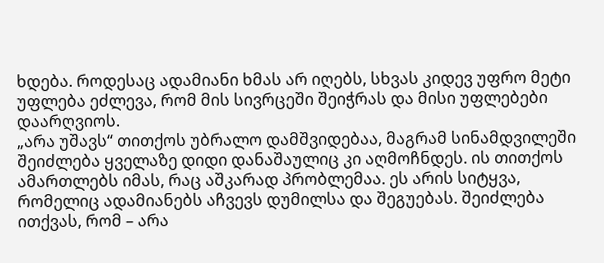ხდება. როდესაც ადამიანი ხმას არ იღებს, სხვას კიდევ უფრო მეტი უფლება ეძლევა, რომ მის სივრცეში შეიჭრას და მისი უფლებები დაარღვიოს.
„არა უშავს“ თითქოს უბრალო დამშვიდებაა, მაგრამ სინამდვილეში შეიძლება ყველაზე დიდი დანაშაულიც კი აღმოჩნდეს. ის თითქოს ამართლებს იმას, რაც აშკარად პრობლემაა. ეს არის სიტყვა, რომელიც ადამიანებს აჩვევს დუმილსა და შეგუებას. შეიძლება ითქვას, რომ – არა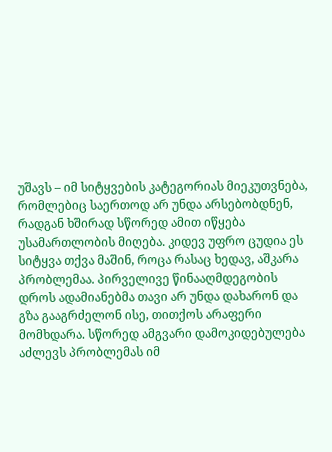უშავს – იმ სიტყვების კატეგორიას მიეკუთვნება, რომლებიც საერთოდ არ უნდა არსებობდნენ, რადგან ხშირად სწორედ ამით იწყება უსამართლობის მიღება. კიდევ უფრო ცუდია ეს სიტყვა თქვა მაშინ, როცა რასაც ხედავ, აშკარა პრობლემაა. პირველივე წინააღმდეგობის დროს ადამიანებმა თავი არ უნდა დახარონ და გზა გააგრძელონ ისე, თითქოს არაფერი მომხდარა. სწორედ ამგვარი დამოკიდებულება აძლევს პრობლემას იმ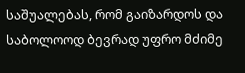საშუალებას, რომ გაიზარდოს და საბოლოოდ ბევრად უფრო მძიმე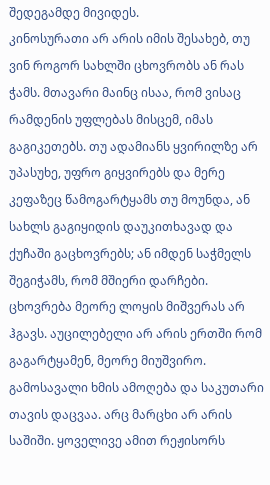შედეგამდე მივიდეს.
კინოსურათი არ არის იმის შესახებ, თუ ვინ როგორ სახლში ცხოვრობს ან რას ჭამს. მთავარი მაინც ისაა, რომ ვისაც რამდენის უფლებას მისცემ, იმას გაგიკეთებს. თუ ადამიანს ყვირილზე არ უპასუხე, უფრო გიყვირებს და მერე კეფაზეც წამოგარტყამს თუ მოუნდა, ან სახლს გაგიყიდის დაუკითხავად და ქუჩაში გაცხოვრებს; ან იმდენ საჭმელს შეგიჭამს, რომ მშიერი დარჩები. ცხოვრება მეორე ლოყის მიშვერას არ ჰგავს. აუცილებელი არ არის ერთში რომ გაგარტყამენ, მეორე მიუშვირო. გამოსავალი ხმის ამოღება და საკუთარი თავის დაცვაა. არც მარცხი არ არის საშიში. ყოველივე ამით რეჟისორს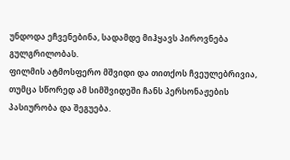უნდოდა ეჩვენებინა, სადამდე მიჰყავს პიროვნება გულგრილობას.
ფილმის ატმოსფერო მშვიდი და თითქოს ჩვეულებრივია, თუმცა სწორედ ამ სიმშვიდეში ჩანს პერსონაჟების პასიურობა და შეგუება.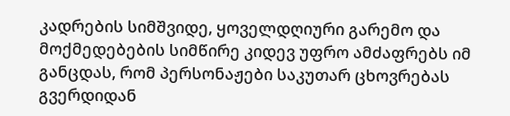კადრების სიმშვიდე, ყოველდღიური გარემო და მოქმედებების სიმწირე კიდევ უფრო ამძაფრებს იმ განცდას, რომ პერსონაჟები საკუთარ ცხოვრებას გვერდიდან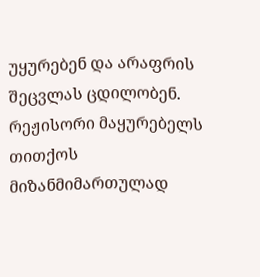უყურებენ და არაფრის შეცვლას ცდილობენ. რეჟისორი მაყურებელს თითქოს მიზანმიმართულად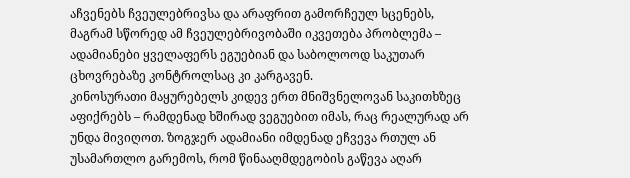აჩვენებს ჩვეულებრივსა და არაფრით გამორჩეულ სცენებს, მაგრამ სწორედ ამ ჩვეულებრივობაში იკვეთება პრობლემა – ადამიანები ყველაფერს ეგუებიან და საბოლოოდ საკუთარ ცხოვრებაზე კონტროლსაც კი კარგავენ.
კინოსურათი მაყურებელს კიდევ ერთ მნიშვნელოვან საკითხზეც აფიქრებს – რამდენად ხშირად ვეგუებით იმას, რაც რეალურად არ უნდა მივიღოთ. ზოგჯერ ადამიანი იმდენად ეჩვევა რთულ ან უსამართლო გარემოს, რომ წინააღმდეგობის გაწევა აღარ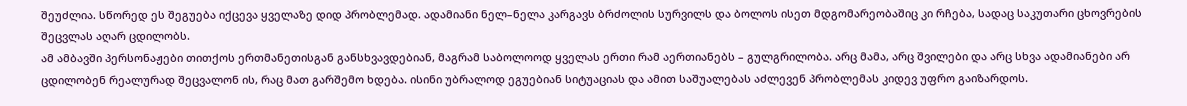შეუძლია. სწორედ ეს შეგუება იქცევა ყველაზე დიდ პრობლემად. ადამიანი ნელ–ნელა კარგავს ბრძოლის სურვილს და ბოლოს ისეთ მდგომარეობაშიც კი რჩება, სადაც საკუთარი ცხოვრების შეცვლას აღარ ცდილობს.
ამ ამბავში პერსონაჟები თითქოს ერთმანეთისგან განსხვავდებიან, მაგრამ საბოლოოდ ყველას ერთი რამ აერთიანებს – გულგრილობა. არც მამა, არც შვილები და არც სხვა ადამიანები არ ცდილობენ რეალურად შეცვალონ ის, რაც მათ გარშემო ხდება. ისინი უბრალოდ ეგუებიან სიტუაციას და ამით საშუალებას აძლევენ პრობლემას კიდევ უფრო გაიზარდოს.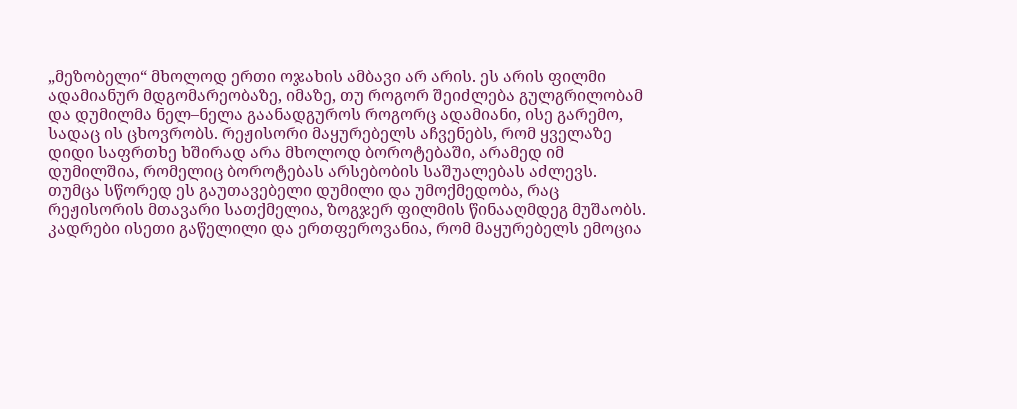„მეზობელი“ მხოლოდ ერთი ოჯახის ამბავი არ არის. ეს არის ფილმი ადამიანურ მდგომარეობაზე, იმაზე, თუ როგორ შეიძლება გულგრილობამ და დუმილმა ნელ–ნელა გაანადგუროს როგორც ადამიანი, ისე გარემო, სადაც ის ცხოვრობს. რეჟისორი მაყურებელს აჩვენებს, რომ ყველაზე დიდი საფრთხე ხშირად არა მხოლოდ ბოროტებაში, არამედ იმ დუმილშია, რომელიც ბოროტებას არსებობის საშუალებას აძლევს.
თუმცა სწორედ ეს გაუთავებელი დუმილი და უმოქმედობა, რაც რეჟისორის მთავარი სათქმელია, ზოგჯერ ფილმის წინააღმდეგ მუშაობს. კადრები ისეთი გაწელილი და ერთფეროვანია, რომ მაყურებელს ემოცია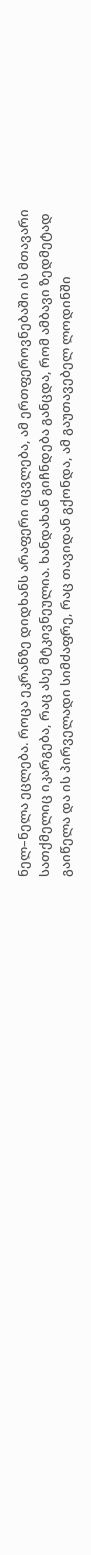ნელ–ნელა ეცლება. როცა ეკრანზე დიდხანს არაფერი იცვლება, ამ ერთფეროვნებაში ის მთავარი სათქმელიც იკარგება, რაც ასე მტკივნეულია. ხანდახან გიჩნდება განცდა, რომ ამბავი ზედმეტად გაიწელა და ის პირველადი სიმძაფრე, რაც თავიდან გქონდა, ამ გაუთავებელ ლოდინში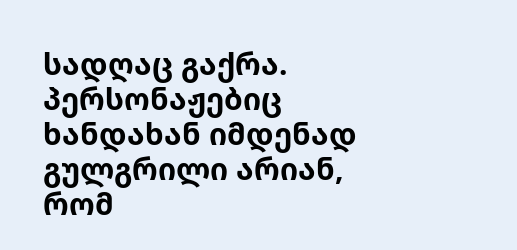სადღაც გაქრა.
პერსონაჟებიც ხანდახან იმდენად გულგრილი არიან, რომ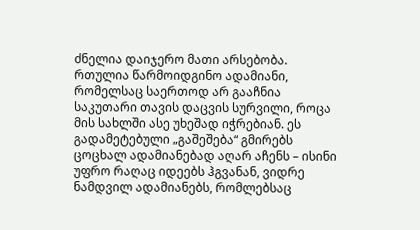ძნელია დაიჯერო მათი არსებობა. რთულია წარმოიდგინო ადამიანი, რომელსაც საერთოდ არ გააჩნია საკუთარი თავის დაცვის სურვილი, როცა მის სახლში ასე უხეშად იჭრებიან. ეს გადამეტებული „გაშეშება“ გმირებს ცოცხალ ადამიანებად აღარ აჩენს – ისინი უფრო რაღაც იდეებს ჰგვანან, ვიდრე ნამდვილ ადამიანებს, რომლებსაც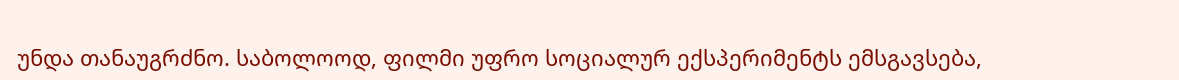უნდა თანაუგრძნო. საბოლოოდ, ფილმი უფრო სოციალურ ექსპერიმენტს ემსგავსება,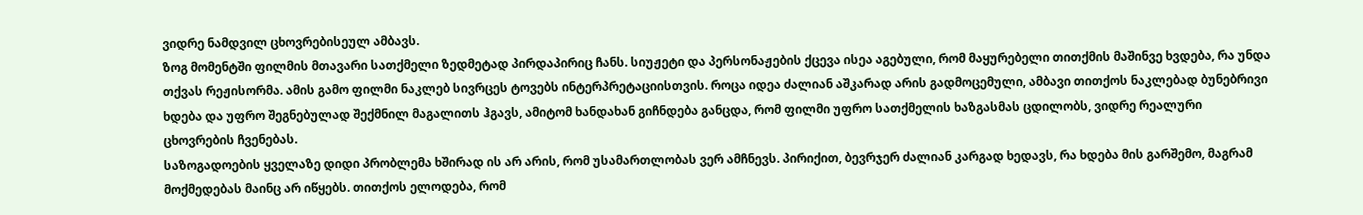ვიდრე ნამდვილ ცხოვრებისეულ ამბავს.
ზოგ მომენტში ფილმის მთავარი სათქმელი ზედმეტად პირდაპირიც ჩანს. სიუჟეტი და პერსონაჟების ქცევა ისეა აგებული, რომ მაყურებელი თითქმის მაშინვე ხვდება, რა უნდა თქვას რეჟისორმა. ამის გამო ფილმი ნაკლებ სივრცეს ტოვებს ინტერპრეტაციისთვის. როცა იდეა ძალიან აშკარად არის გადმოცემული, ამბავი თითქოს ნაკლებად ბუნებრივი ხდება და უფრო შეგნებულად შექმნილ მაგალითს ჰგავს, ამიტომ ხანდახან გიჩნდება განცდა, რომ ფილმი უფრო სათქმელის ხაზგასმას ცდილობს, ვიდრე რეალური ცხოვრების ჩვენებას.
საზოგადოების ყველაზე დიდი პრობლემა ხშირად ის არ არის, რომ უსამართლობას ვერ ამჩნევს. პირიქით, ბევრჯერ ძალიან კარგად ხედავს, რა ხდება მის გარშემო, მაგრამ მოქმედებას მაინც არ იწყებს. თითქოს ელოდება, რომ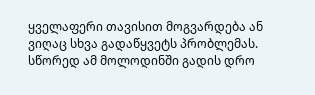ყველაფერი თავისით მოგვარდება ან ვიღაც სხვა გადაწყვეტს პრობლემას. სწორედ ამ მოლოდინში გადის დრო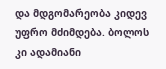და მდგომარეობა კიდევ უფრო მძიმდება. ბოლოს კი ადამიანი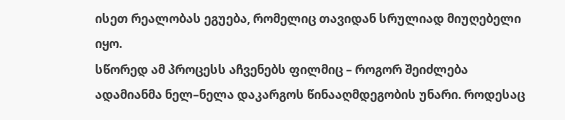ისეთ რეალობას ეგუება, რომელიც თავიდან სრულიად მიუღებელი იყო.
სწორედ ამ პროცესს აჩვენებს ფილმიც – როგორ შეიძლება ადამიანმა ნელ–ნელა დაკარგოს წინააღმდეგობის უნარი. როდესაც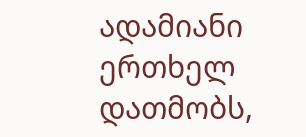ადამიანი ერთხელ დათმობს,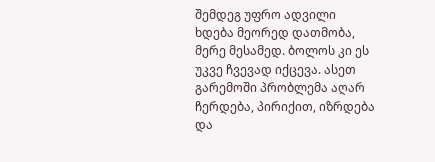შემდეგ უფრო ადვილი ხდება მეორედ დათმობა, მერე მესამედ. ბოლოს კი ეს უკვე ჩვევად იქცევა. ასეთ გარემოში პრობლემა აღარ ჩერდება, პირიქით, იზრდება და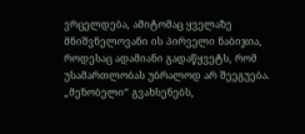ვრცელდება, ამიტომაც ყველაზე მნიშვნელოვანი ის პირველი ნაბიჯია, როდესაც ადამიანი გადაწყვეტს, რომ უსამართლობას უბრალოდ არ შეეგუება.
„მეზობელი“ გვახსენებს,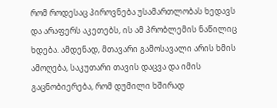რომ როდესაც პიროვნება უსამართლობას ხედავს და არაფერს აკეთებს, ის ამ პრობლემის ნაწილიც ხდება. ამდენად, მთავარი გამოსავალი არის ხმის ამოღება, საკუთარი თავის დაცვა და იმის გაცნობიერება, რომ დუმილი ხშირად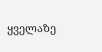ყველაზე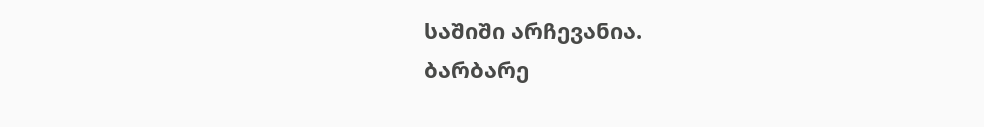საშიში არჩევანია.
ბარბარე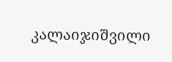კალაიჯიშვილი